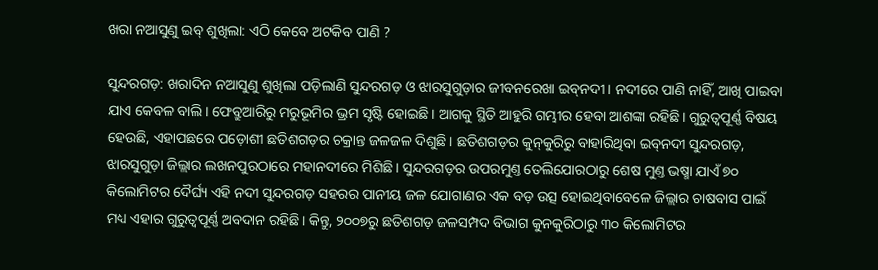ଖରା ନଆସୁଣୁ ଇବ୍‌ ଶୁଖିଲା: ଏଠି କେବେ ଅଟକିବ ପାଣି ?

ସୁନ୍ଦରଗଡ଼: ଖରାଦିନ ନଆସୁଣୁ ଶୁଖିଲା ପଡ଼ିଲାଣି ସୁନ୍ଦରଗଡ଼ ଓ ଝାରସୁଗୁଡ଼ାର ଜୀବନରେଖା ଇବ୍‌ନଦୀ। ନଦୀରେ ପାଣି ନାହିଁ, ଆଖି ପାଇବା ଯାଏ କେବଳ ବାଲି। ଫେବ୍ରୁଆରିରୁ ମରୁଭୂମିର ଭ୍ରମ ସୃଷ୍ଟି ହୋଇଛି। ଆଗକୁ ସ୍ଥିତି ଆହୁରି ଗମ୍ଭୀର ହେବା ଆଶଙ୍କା ରହିଛି। ଗୁରୁତ୍ବପୂର୍ଣ୍ଣ ବିଷୟ ହେଉଛି, ଏହାପଛରେ ପଡ଼ୋଶୀ ଛତିଶଗଡ଼ର ଚକ୍ରାନ୍ତ ଜଳଜଳ ଦିଶୁଛି। ଛତିଶଗଡ଼ର କୁନ୍‌କୁରିରୁ ବାହାରିଥିବା ଇବ୍‌ନଦୀ ସୁନ୍ଦରଗଡ଼, ଝାରସୁଗୁଡ଼ା ଜିଲ୍ଲାର ଲଖନପୁରଠାରେ ମହାନଦୀରେ ମିଶିଛି। ସୁନ୍ଦରଗଡ଼ର ଉପରମୁଣ୍ତ ତେଲିଯୋରଠାରୁ ଶେଷ ମୁଣ୍ତ ଭଷ୍ମା ଯାଏଁ ୭୦ କିଲୋମିଟର ଦୈର୍ଘ୍ୟ ଏହି ନଦୀ ସୁନ୍ଦରଗଡ଼ ସହରର ପାନୀୟ ଜଳ ଯୋଗାଣର ଏକ ବଡ଼ ଉତ୍ସ ହୋଇଥିବାବେଳେ ଜିଲ୍ଲାର ଚାଷବାସ ପାଇଁ ମଧ୍ୟ ଏହାର ଗୁରୁତ୍ବପୂର୍ଣ୍ଣ ଅବଦାନ ରହିଛି। କିନ୍ତୁ, ୨୦୦୭ରୁ ଛତିଶଗଡ଼ ଜଳସମ୍ପଦ ବିଭାଗ କୁନକୁରିଠାରୁ ୩୦ କିଲୋମିଟର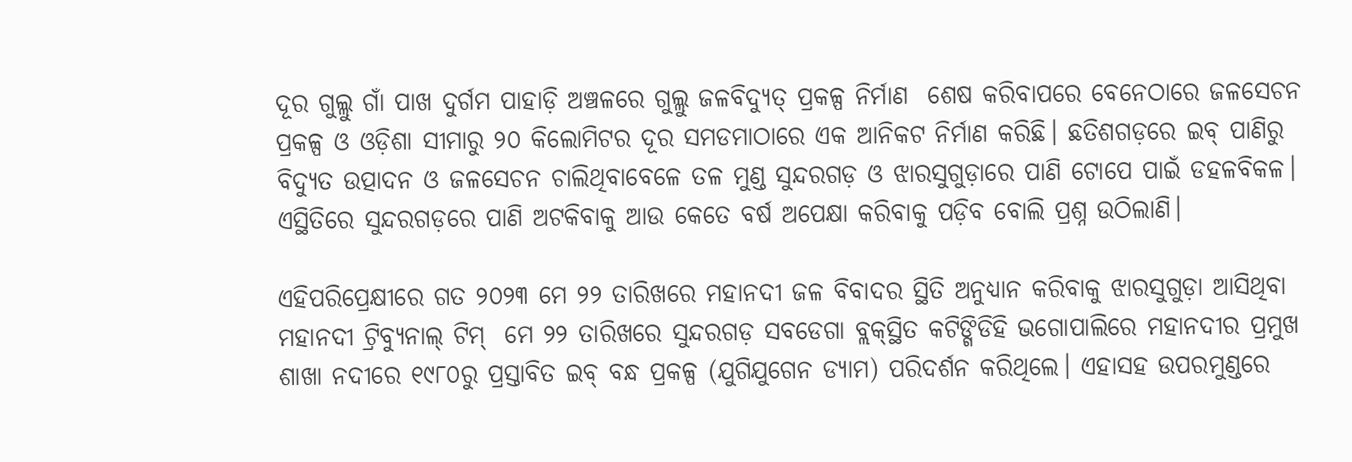ଦୂର ଗୁଲ୍ଲୁ ଗାଁ ପାଖ ଦୁର୍ଗମ ପାହାଡ଼ି ଅଞ୍ଚଳରେ ଗୁଲ୍ଲୁ ଜଳବିଦ୍ୟୁତ୍‌ ପ୍ରକଳ୍ପ ନିର୍ମାଣ  ଶେଷ କରିବାପରେ ବେନେଠାରେ ଜଳସେଚନ ପ୍ରକଳ୍ପ ଓ ଓଡ଼ିଶା ସୀମାରୁ ୨୦ କିଲୋମିଟର ଦୂର ସମଡମାଠାରେ ଏକ ଆନିକଟ ନିର୍ମାଣ କରିଛି। ଛତିଶଗଡ଼ରେ ଇବ୍‌ ପାଣିରୁ ବିଦ୍ୟୁତ ଉତ୍ପାଦନ ଓ ଜଳସେଚନ ଚାଲିଥିବାବେଳେ ତଳ ମୁଣ୍ଡ ସୁନ୍ଦରଗଡ଼ ଓ ଝାରସୁଗୁଡ଼ାରେ ପାଣି ଟୋପେ ପାଇଁ ଡହଳବିକଳ। ଏସ୍ଥିତି‌ରେ ସୁନ୍ଦରଗଡ଼ରେ ପାଣି ଅଟକିବାକୁ ଆଉ କେତେ ବର୍ଷ ଅପେକ୍ଷା କରିବାକୁ ପଡ଼ିବ ବୋଲି ପ୍ରଶ୍ନ ଉଠିଲାଣି।

ଏହିପରିପ୍ରେକ୍ଷୀରେ ଗତ ୨୦୨୩ ମେ ୨୨ ତାରିଖରେ ମହାନଦୀ ଜଳ ବିବାଦର ସ୍ଥିତି ଅନୁଧ୍ୟାନ କରିବାକୁ ଝାରସୁଗୁଡ଼ା ଆସିଥିବା ମହାନଦୀ ଟ୍ରିବ୍ୟୁନାଲ୍ ଟିମ୍  ମେ ୨୨ ତାରିଖରେ ସୁନ୍ଦରଗଡ଼ ସବଡେଗା ବ୍ଲକ୍‌ସ୍ଥିତ କଟିଙ୍ଗିଡିହି ଭଗୋପାଲିରେ ମହାନଦୀର ପ୍ରମୁଖ ଶାଖା ନଦୀରେ ୧୯୮୦ରୁ ପ୍ରସ୍ତାବିତ ଇବ୍ ବନ୍ଧ ପ୍ରକଳ୍ପ (ଯୁଗିଯୁଗେନ ଡ୍ୟାମ) ପରିଦର୍ଶନ କରିଥିଲେ। ଏହାସହ ଉପରମୁଣ୍ଡରେ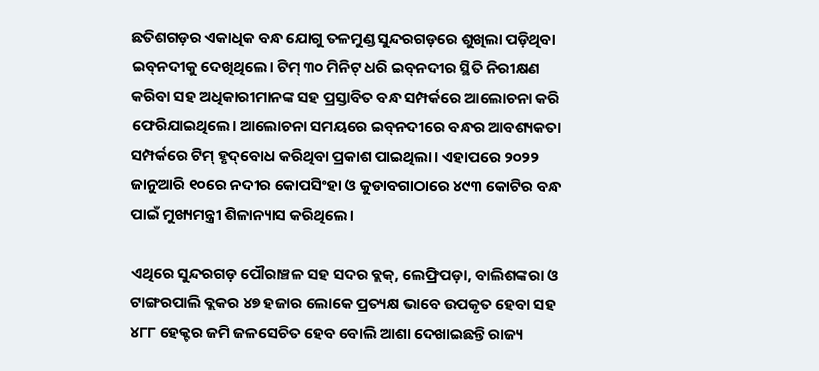ଛତିଶଗଡ଼ର ଏକାଧିକ ବନ୍ଧ ଯୋଗୁ ତଳମୁଣ୍ଡ ସୁନ୍ଦରଗଡ଼ରେ ଶୁଖିଲା ପଡ଼ିଥିବା ଇବ୍‌ନଦୀକୁ ଦେଖିଥିଲେ। ଟିମ୍ ୩୦ ମିନିଟ୍ ଧରି ଇବ୍‌ନଦୀର ସ୍ଥିତି ନିରୀକ୍ଷଣ କରିବା ସହ ଅଧିକାରୀମାନଙ୍କ ସହ ପ୍ରସ୍ତାବିତ ବନ୍ଧ ସମ୍ପର୍କରେ ଆଲୋଚନା କରି ଫେରିଯାଇଥିଲେ। ଆଲୋଚନା ସମୟରେ ଇବ୍‌ନଦୀରେ ବନ୍ଧର ଆବଶ୍ୟକତା ସମ୍ପର୍କରେ ଟିମ୍ ହୃଦ୍‌ବୋଧ କରିଥିବା ପ୍ରକାଶ ପାଇଥିଲା। ଏହାପରେ ୨୦୨୨ ଜାନୁଆରି ୧୦ରେ ନଦୀର କୋପସିଂହା ଓ କୁଡାବଗାଠାରେ ୪୯୩ କୋଟିର ବନ୍ଧ ପାଇଁ ମୁଖ୍ୟମନ୍ତ୍ରୀ ଶିଳାନ୍ୟାସ କରିଥିଲେ।

ଏଥିରେ ସୁନ୍ଦରଗଡ଼ ପୌରାଞ୍ଚଳ ସହ ସଦର ବ୍ଲକ୍, ଲେଫ୍ରିପଡ଼ା, ବାଲିଶଙ୍କରା ଓ ଟାଙ୍ଗରପାଲି ବ୍ଲକର ୪୭ ହଜାର ଲୋକେ ପ୍ରତ୍ୟକ୍ଷ ଭାବେ ଉପକୃତ ହେବା ସହ ୪୮୮ ହେକ୍ଟର ଜମି ଜଳସେଚିତ ହେବ ବୋଲି ଆଶା ଦେଖାଇଛନ୍ତି ରାଜ୍ୟ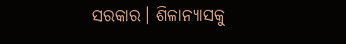ସରକାର। ଶିଳାନ୍ୟାସକୁ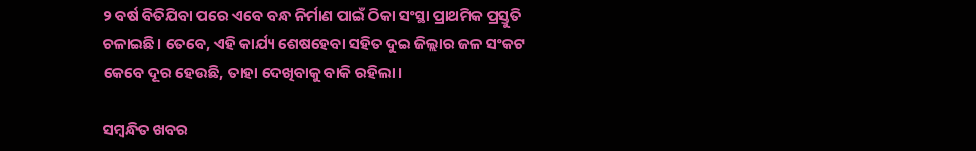୨ ବର୍ଷ ବିତିଯିବା ପରେ ଏବେ ବନ୍ଧ ନିର୍ମାଣ ପାଇଁ ଠିକା ସଂସ୍ଥା ପ୍ରାଥମିକ ପ୍ରସ୍ତୁତି ଚଳାଇଛି। ତେବେ, ଏହି କାର୍ଯ୍ୟ ଶେଷହେବା ସହିତ ଦୁଇ ଜିଲ୍ଲାର ଜଳ ସଂକଟ କେବେ ଦୂର ହେଉଛି, ତାହା ଦେଖିବାକୁ ବାକି ରହିଲା।

ସମ୍ବନ୍ଧିତ ଖବର